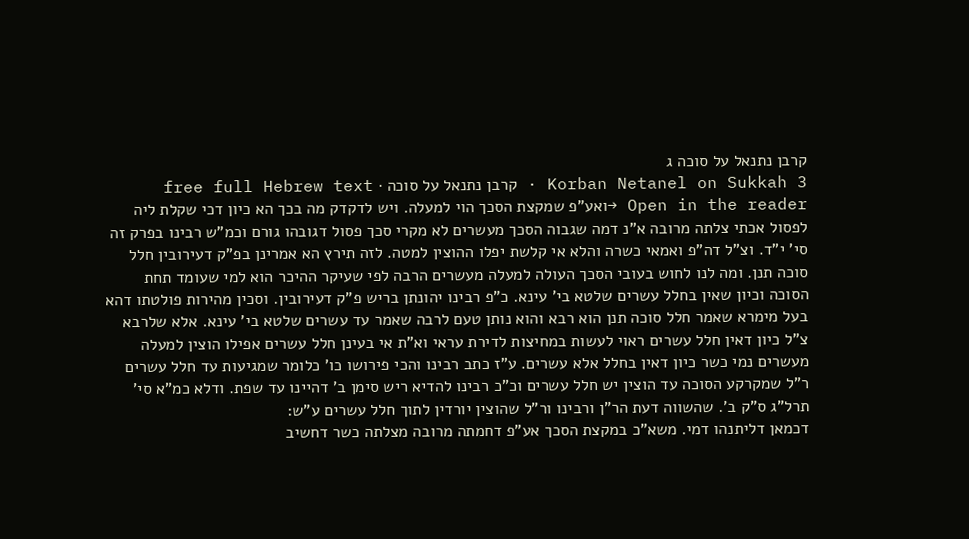קרבן נתנאל על סוכה ג
Korban Netanel on Sukkah 3 · קרבן נתנאל על סוכה · free full Hebrew text
Open in the reader →ואע"פ שמקצת הסכך הוי למעלה. ויש לדקדק מה בכך הא כיון דכי שקלת ליה לפסול אכתי צלתה מרובה א"נ דמה שגבוה הסכך מעשרים לא מקרי סכך פסול דגובהו גורם וכמ"ש רבינו בפרק זה סי' י"ד. וצ"ל דה"פ ואמאי כשרה והלא אי קלשת יפלו ההוצין למטה. לזה תירץ הא אמרינן בפ"ק דעירובין חלל סוכה תנן. ומה לנו לחוש בעובי הסכך העולה למעלה מעשרים הרבה לפי שעיקר ההיכר הוא למי שעומד תחת הסוכה וכיון שאין בחלל עשרים שלטא בי' עינא. כ"פ רבינו יהונתן בריש פ"ק דעירובין. וסכין מהירות פולטתו דהא בעל מימרא שאמר חלל סוכה תנן הוא רבא והוא נותן טעם לרבה שאמר עד עשרים שלטא בי' עינא. אלא שלרבא צ"ל כיון דאין חלל עשרים ראוי לעשות במחיצות לדירת עראי וא"ת אי בעינן חלל עשרים אפילו הוצין למעלה מעשרים נמי כשר כיון דאין בחלל אלא עשרים. ע"ז כתב רבינו והכי פירושו כו' כלומר שמגיעות עד חלל עשרים ר"ל שמקרקע הסוכה עד הוצין יש חלל עשרים וכ"כ רבינו להדיא ריש סימן ב' דהיינו עד שפת. ודלא כמ"א סי' תרל"ג ס"ק ב'. שהשווה דעת הר"ן ורבינו ור"ל שהוצין יורדין לתוך חלל עשרים ע"ש:
דכמאן דליתנהו דמי. משא"כ במקצת הסכך אע"פ דחמתה מרובה מצלתה כשר דחשיב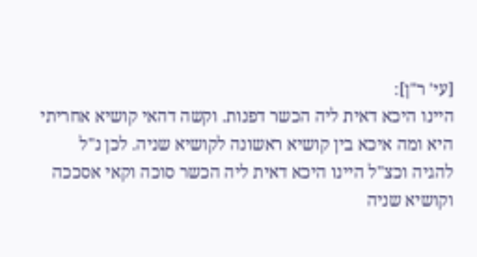[עי' ר"ן]:
היינו היכא דאית ליה הכשר דפנות. וקשה דהאי קושיא אחריתי היא ומה איכא בין קושיא ראשונה לקושיא שניה. לכן נ"ל להגיה וכצ"ל היינו היכא דאית ליה הכשר סוכה וקאי אסככה וקושיא שניה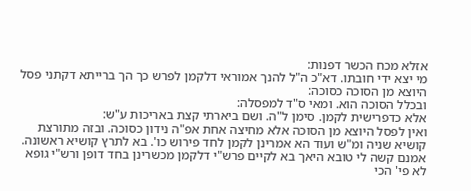אזלא מכח הכשר דפנות:
מי יצא ידי חובתו. דא"כ ה"ל להנך אמוראי דלקמן לפרש כך הך ברייתא דקתני פסל היוצא מן הסוכה כסוכה:
ובכלל הסוכה הוא. ומאי ס"ד למפסלה:
אלא כדפרישית לקמן. סימן ל"ה. ושם ביארתי קצת באריכות ע"ש:
ואין לפסל היוצא מן הסוכה אלא מחיצה אחת אפ"ה נידון כסוכה. ובזה מתורצת קושיא שניה ומ"ש ועוד הא אמרינן לקמן לחד פירוש כו'. בא לתרץ קושיא ראשונה. אמנם קשה לי טובא היאך בא לקיים פרש"י דלקמן מכשרינן בחד דופן ורש"י גופא לא פי' הכי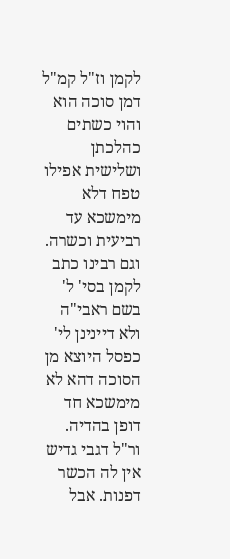לקמן וז"ל קמ"ל דמן סוכה הוא והוי כשתים כהלכתן ושלישית אפילו טפח דלא מימשכא עד רביעית וכשרה. וגם רבינו כתב לקמן בסי' ל' בשם ראבי"ה ולא דיינינן לי' כפסל היוצא מן הסוכה דהא לא מימשכא חד דופן בהדיה. ור"ל דגבי גדיש אין לה הכשר דפנות. אבל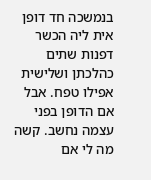בנמשכה חד דופן אית ליה הכשר דפנות שתים כהלכתן ושלישית אפילו טפח. אבל אם הדופן בפני עצמה נחשב. קשה מה לי אם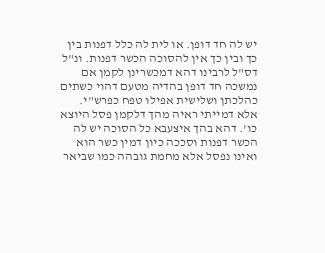יש לה חד דופן. או לית לה כלל דפנות בין כך ובין כך אין להסוכה הכשר דפנות. ונ"ל דס"ל לרבינו דהא דמכשרינן לקמן אם נמשכה חד דופן בהדיה מטעם דהוי כשתים כהלכתן ושלישית אפילו טפח כפרש"י. אלא דמייתי ראיה מהך דלקמן פסל היוצא כו'. דהא בהך איצעבא כל הסוכה יש לה הכשר דפנות וסככה כיון דמין כשר הוא ואינו נפסל אלא מחמת גובהה כמו שביאר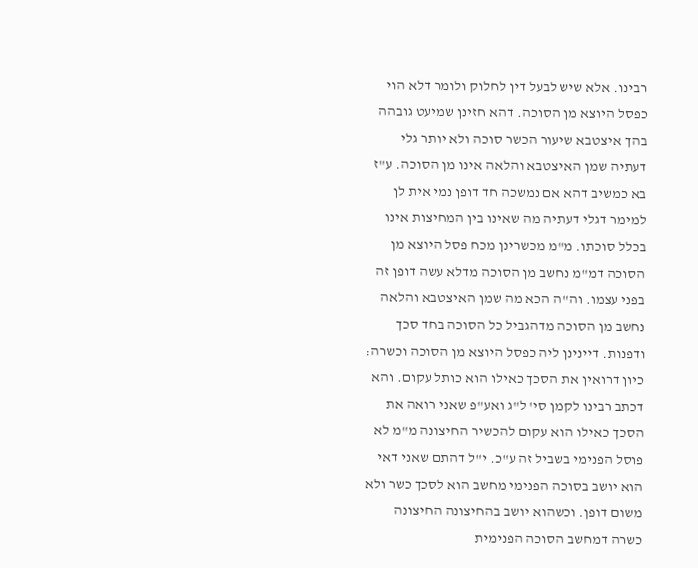רבינו. אלא שיש לבעל דין לחלוק ולומר דלא הוי כפסל היוצא מן הסוכה. דהא חזינן שמיעט גובהה בהך איצטבא שיעור הכשר סוכה ולא יותר גלי דעתיה שמן האיצטבא והלאה אינו מן הסוכה. ע"ז בא כמשיב דהא אם נמשכה חד דופן נמי אית לן למימר דגלי דעתיה מה שאינו בין המחיצות אינו בכלל סוכתו. מ"מ מכשרינן מכח פסל היוצא מן הסוכה דמ"מ נחשב מן הסוכה מדלא עשה דופן זה בפני עצמו. וה"ה הכא מה שמן האיצטבא והלאה נחשב מן הסוכה מדהגביל כל הסוכה בחד סכך ודפנות. דיינינן ליה כפסל היוצא מן הסוכה וכשרה:
כיון דרואין את הסכך כאילו הוא כותל עקום. והא דכתב רבינו לקמן סי' ל"ג ואע"פ שאני רואה את הסכך כאילו הוא עקום להכשיר החיצונה מ"מ לא פוסל הפנימי בשביל זה ע"כ. י"ל דהתם שאני דאי הוא יושב בסוכה הפנימי מחשב הוא לסכך כשר ולא משום דופן. וכשהוא יושב בהחיצונה החיצונה כשרה דמחשב הסוכה הפנימית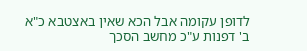לדופן עקומה אבל הכא שאין באצטבא כ"א ב' דפנות ע"כ מחשב הסכך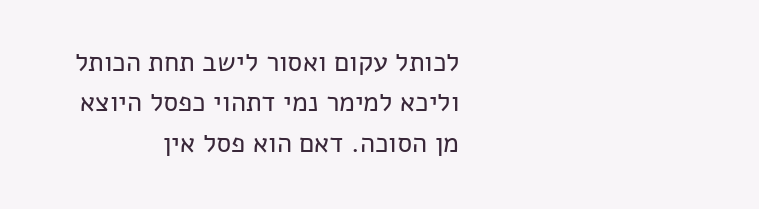לכותל עקום ואסור לישב תחת הכותל וליכא למימר נמי דתהוי כפסל היוצא מן הסוכה. דאם הוא פסל אין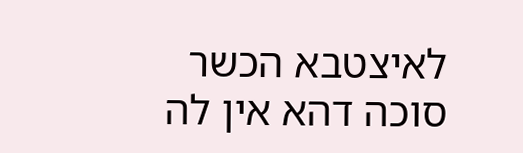לאיצטבא הכשר סוכה דהא אין לה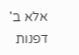אלא ב' דפנות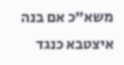משא"כ אם בנה איצטבא כנגד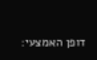דופן האמצעי: